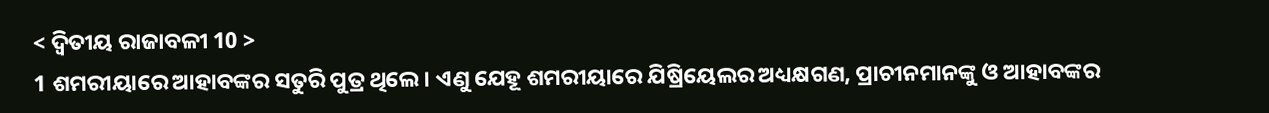< ଦ୍ୱିତୀୟ ରାଜାବଳୀ 10 >
1 ଶମରୀୟାରେ ଆହାବଙ୍କର ସତୁରି ପୁତ୍ର ଥିଲେ। ଏଣୁ ଯେହୂ ଶମରୀୟାରେ ଯିଷ୍ରିୟେଲର ଅଧ୍ୟକ୍ଷଗଣ, ପ୍ରାଚୀନମାନଙ୍କୁ ଓ ଆହାବଙ୍କର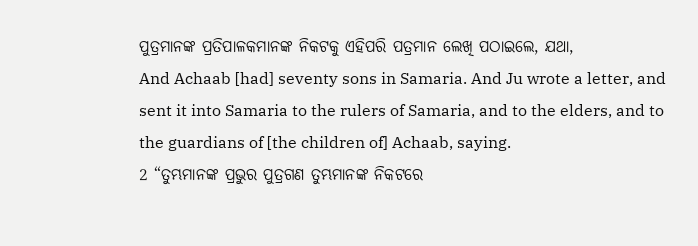ପୁତ୍ରମାନଙ୍କ ପ୍ରତିପାଳକମାନଙ୍କ ନିକଟକୁ ଏହିପରି ପତ୍ରମାନ ଲେଖି ପଠାଇଲେ, ଯଥା,
And Achaab [had] seventy sons in Samaria. And Ju wrote a letter, and sent it into Samaria to the rulers of Samaria, and to the elders, and to the guardians of [the children of] Achaab, saying.
2 “ତୁମ୍ଭମାନଙ୍କ ପ୍ରଭୁର ପୁତ୍ରଗଣ ତୁମ୍ଭମାନଙ୍କ ନିକଟରେ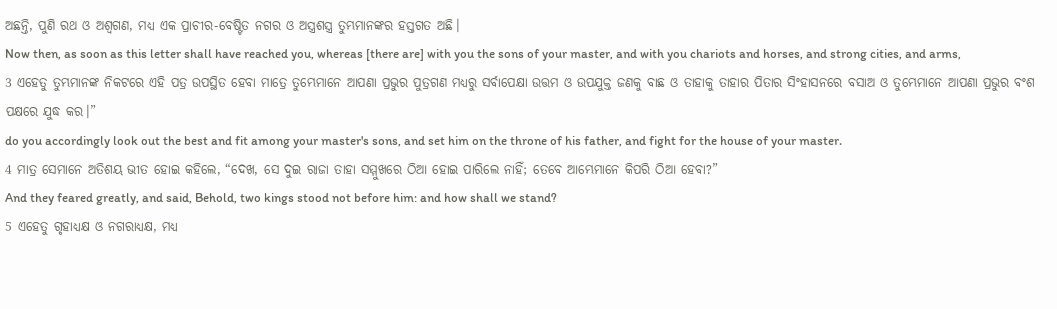ଅଛନ୍ତି, ପୁଣି ରଥ ଓ ଅଶ୍ୱଗଣ, ମଧ୍ୟ ଏକ ପ୍ରାଚୀର-ବେଷ୍ଟିତ ନଗର ଓ ଅସ୍ତ୍ରଶସ୍ତ୍ର ତୁମ୍ଭମାନଙ୍କର ହସ୍ତଗତ ଅଛି।
Now then, as soon as this letter shall have reached you, whereas [there are] with you the sons of your master, and with you chariots and horses, and strong cities, and arms,
3 ଏହେତୁ ତୁମ୍ଭମାନଙ୍କ ନିକଟରେ ଏହି ପତ୍ର ଉପସ୍ଥିତ ହେବା ମାତ୍ରେ ତୁମ୍ଭେମାନେ ଆପଣା ପ୍ରଭୁର ପୁତ୍ରଗଣ ମଧ୍ୟରୁ ସର୍ବାପେକ୍ଷା ଉତ୍ତମ ଓ ଉପଯୁକ୍ତ ଜଣକୁ ବାଛ ଓ ତାହାକୁ ତାହାର ପିତାର ସିଂହାସନରେ ବସାଅ ଓ ତୁମ୍ଭେମାନେ ଆପଣା ପ୍ରଭୁର ବଂଶ ପକ୍ଷରେ ଯୁଦ୍ଧ କର।”
do you accordingly look out the best and fit among your master's sons, and set him on the throne of his father, and fight for the house of your master.
4 ମାତ୍ର ସେମାନେ ଅତିଶୟ ଭୀତ ହୋଇ କହିଲେ, “ଦେଖ, ସେ ଦୁଇ ରାଜା ତାହା ସମ୍ମୁଖରେ ଠିଆ ହୋଇ ପାରିଲେ ନାହିଁ; ତେବେ ଆମ୍ଭେମାନେ କିପରି ଠିଆ ହେବା?”
And they feared greatly, and said, Behold, two kings stood not before him: and how shall we stand?
5 ଏହେତୁ ଗୃହାଧ୍ୟକ୍ଷ ଓ ନଗରାଧ୍ୟକ୍ଷ, ମଧ୍ୟ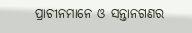ପ୍ରାଚୀନମାନେ ଓ ସନ୍ତାନଗଣର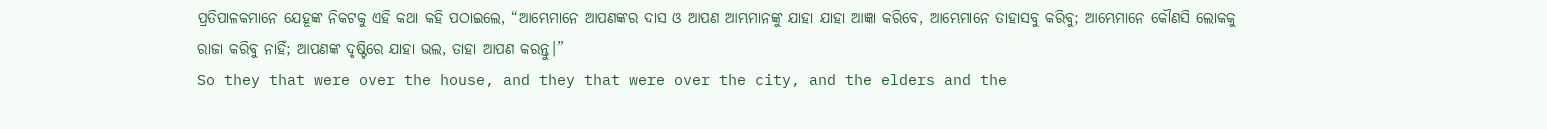ପ୍ରତିପାଳକମାନେ ଯେହୂଙ୍କ ନିକଟକୁ ଏହି କଥା କହି ପଠାଇଲେ, “ଆମ୍ଭେମାନେ ଆପଣଙ୍କର ଦାସ ଓ ଆପଣ ଆମ୍ଭମାନଙ୍କୁ ଯାହା ଯାହା ଆଜ୍ଞା କରିବେ, ଆମ୍ଭେମାନେ ତାହାସବୁ କରିବୁ; ଆମ୍ଭେମାନେ କୌଣସି ଲୋକକୁ ରାଜା କରିବୁ ନାହିଁ; ଆପଣଙ୍କ ଦୃଷ୍ଟିରେ ଯାହା ଭଲ, ତାହା ଆପଣ କରନ୍ତୁ।”
So they that were over the house, and they that were over the city, and the elders and the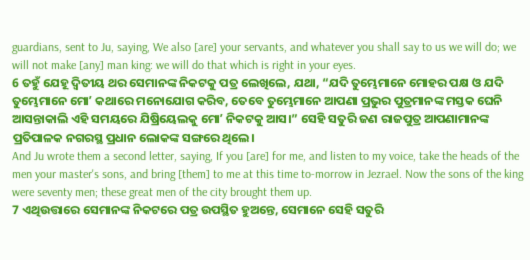guardians, sent to Ju, saying, We also [are] your servants, and whatever you shall say to us we will do; we will not make [any] man king: we will do that which is right in your eyes.
6 ତହୁଁ ଯେହୂ ଦ୍ୱିତୀୟ ଥର ସେମାନଙ୍କ ନିକଟକୁ ପତ୍ର ଲେଖିଲେ, ଯଥା, “ଯଦି ତୁମ୍ଭେମାନେ ମୋହର ପକ୍ଷ ଓ ଯଦି ତୁମ୍ଭେମାନେ ମୋʼ କଥାରେ ମନୋଯୋଗ କରିବ, ତେବେ ତୁମ୍ଭେମାନେ ଆପଣା ପ୍ରଭୁର ପୁତ୍ରମାନଙ୍କ ମସ୍ତକ ଘେନି ଆସନ୍ତାକାଲି ଏହି ସମୟରେ ଯିଷ୍ରିୟେଲକୁ ମୋʼ ନିକଟକୁ ଆସ।” ସେହି ସତୁରି ଜଣ ରାଜପୁତ୍ର ଆପଣାମାନଙ୍କ ପ୍ରତିପାଳକ ନଗରସ୍ଥ ପ୍ରଧାନ ଲୋକଙ୍କ ସଙ୍ଗରେ ଥିଲେ।
And Ju wrote them a second letter, saying, If you [are] for me, and listen to my voice, take the heads of the men your master's sons, and bring [them] to me at this time to-morrow in Jezrael. Now the sons of the king were seventy men; these great men of the city brought them up.
7 ଏଥିଉତ୍ତାରେ ସେମାନଙ୍କ ନିକଟରେ ପତ୍ର ଉପସ୍ଥିତ ହୁଅନ୍ତେ, ସେମାନେ ସେହି ସତୁରି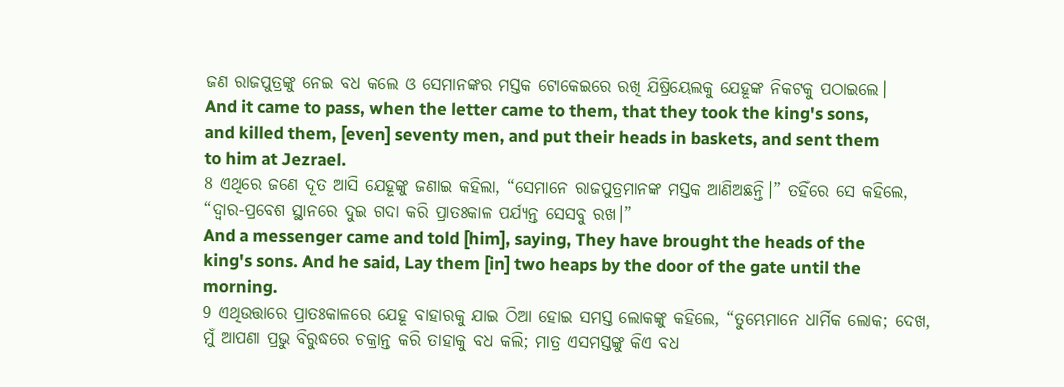ଜଣ ରାଜପୁତ୍ରଙ୍କୁ ନେଇ ବଧ କଲେ ଓ ସେମାନଙ୍କର ମସ୍ତକ ଟୋକେଇରେ ରଖି ଯିଷ୍ରିୟେଲକୁ ଯେହୂଙ୍କ ନିକଟକୁ ପଠାଇଲେ।
And it came to pass, when the letter came to them, that they took the king's sons, and killed them, [even] seventy men, and put their heads in baskets, and sent them to him at Jezrael.
8 ଏଥିରେ ଜଣେ ଦୂତ ଆସି ଯେହୂଙ୍କୁ ଜଣାଇ କହିଲା, “ସେମାନେ ରାଜପୁତ୍ରମାନଙ୍କ ମସ୍ତକ ଆଣିଅଛନ୍ତି।” ତହିଁରେ ସେ କହିଲେ, “ଦ୍ୱାର-ପ୍ରବେଶ ସ୍ଥାନରେ ଦୁଇ ଗଦା କରି ପ୍ରାତଃକାଳ ପର୍ଯ୍ୟନ୍ତ ସେସବୁ ରଖ।”
And a messenger came and told [him], saying, They have brought the heads of the king's sons. And he said, Lay them [in] two heaps by the door of the gate until the morning.
9 ଏଥିଉତ୍ତାରେ ପ୍ରାତଃକାଳରେ ଯେହୂ ବାହାରକୁ ଯାଇ ଠିଆ ହୋଇ ସମସ୍ତ ଲୋକଙ୍କୁ କହିଲେ, “ତୁମ୍ଭେମାନେ ଧାର୍ମିକ ଲୋକ; ଦେଖ, ମୁଁ ଆପଣା ପ୍ରଭୁ ବିରୁଦ୍ଧରେ ଚକ୍ରାନ୍ତ କରି ତାହାକୁ ବଧ କଲି; ମାତ୍ର ଏସମସ୍ତଙ୍କୁ କିଏ ବଧ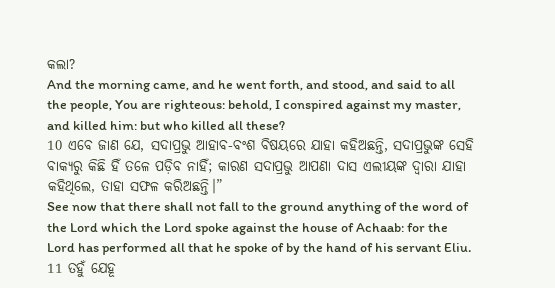କଲା?
And the morning came, and he went forth, and stood, and said to all the people, You are righteous: behold, I conspired against my master, and killed him: but who killed all these?
10 ଏବେ ଜାଣ ଯେ, ସଦାପ୍ରଭୁ ଆହାବ-ବଂଶ ବିଷୟରେ ଯାହା କହିଅଛନ୍ତି, ସଦାପ୍ରଭୁଙ୍କ ସେହି ବାକ୍ୟରୁ କିଛି ହିଁ ତଳେ ପଡ଼ିବ ନାହିଁ; କାରଣ ସଦାପ୍ରଭୁ ଆପଣା ଦାସ ଏଲୀୟଙ୍କ ଦ୍ୱାରା ଯାହା କହିଥିଲେ, ତାହା ସଫଳ କରିଅଛନ୍ତି।”
See now that there shall not fall to the ground anything of the word of the Lord which the Lord spoke against the house of Achaab: for the Lord has performed all that he spoke of by the hand of his servant Eliu.
11 ତହୁଁ ଯେହୂ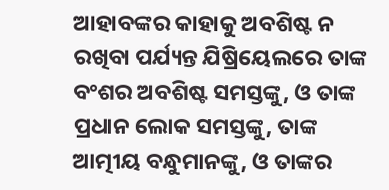ଆହାବଙ୍କର କାହାକୁ ଅବଶିଷ୍ଟ ନ ରଖିବା ପର୍ଯ୍ୟନ୍ତ ଯିଷ୍ରିୟେଲରେ ତାଙ୍କ ବଂଶର ଅବଶିଷ୍ଟ ସମସ୍ତଙ୍କୁ, ଓ ତାଙ୍କ ପ୍ରଧାନ ଲୋକ ସମସ୍ତଙ୍କୁ, ତାଙ୍କ ଆତ୍ମୀୟ ବନ୍ଧୁମାନଙ୍କୁ, ଓ ତାଙ୍କର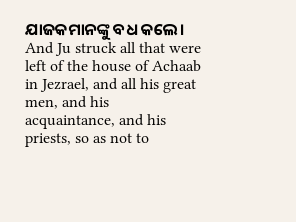ଯାଜକମାନଙ୍କୁ ବଧ କଲେ।
And Ju struck all that were left of the house of Achaab in Jezrael, and all his great men, and his acquaintance, and his priests, so as not to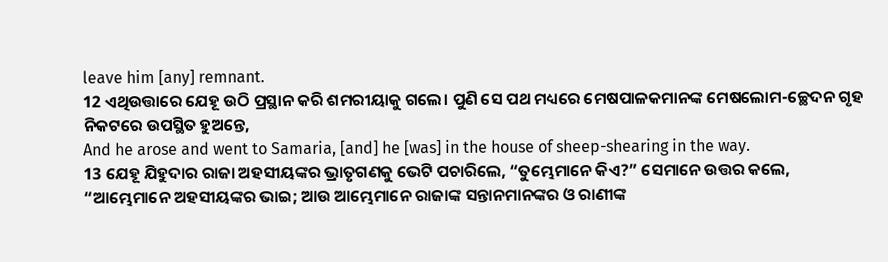leave him [any] remnant.
12 ଏଥିଉତ୍ତାରେ ଯେହୂ ଉଠି ପ୍ରସ୍ଥାନ କରି ଶମରୀୟାକୁ ଗଲେ। ପୁଣି ସେ ପଥ ମଧ୍ୟରେ ମେଷପାଳକମାନଙ୍କ ମେଷଲୋମ-ଚ୍ଛେଦନ ଗୃହ ନିକଟରେ ଉପସ୍ଥିତ ହୁଅନ୍ତେ,
And he arose and went to Samaria, [and] he [was] in the house of sheep-shearing in the way.
13 ଯେହୂ ଯିହୁଦାର ରାଜା ଅହସୀୟଙ୍କର ଭ୍ରାତୃଗଣକୁ ଭେଟି ପଚାରିଲେ, “ତୁମ୍ଭେମାନେ କିଏ?” ସେମାନେ ଉତ୍ତର କଲେ, “ଆମ୍ଭେମାନେ ଅହସୀୟଙ୍କର ଭାଇ; ଆଉ ଆମ୍ଭେମାନେ ରାଜାଙ୍କ ସନ୍ତାନମାନଙ୍କର ଓ ରାଣୀଙ୍କ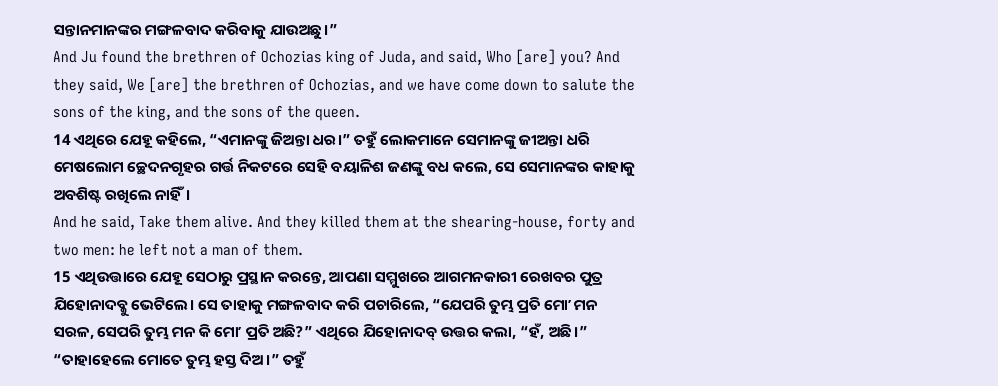ସନ୍ତାନମାନଙ୍କର ମଙ୍ଗଳବାଦ କରିବାକୁ ଯାଉଅଛୁ।”
And Ju found the brethren of Ochozias king of Juda, and said, Who [are] you? And they said, We [are] the brethren of Ochozias, and we have come down to salute the sons of the king, and the sons of the queen.
14 ଏଥିରେ ଯେହୂ କହିଲେ, “ଏମାନଙ୍କୁ ଜିଅନ୍ତା ଧର।” ତହୁଁ ଲୋକମାନେ ସେମାନଙ୍କୁ ଜୀଅନ୍ତା ଧରି ମେଷଲୋମ ଚ୍ଛେଦନଗୃହର ଗର୍ତ୍ତ ନିକଟରେ ସେହି ବୟାଳିଶ ଜଣଙ୍କୁ ବଧ କଲେ, ସେ ସେମାନଙ୍କର କାହାକୁ ଅବଶିଷ୍ଟ ରଖିଲେ ନାହିଁ।
And he said, Take them alive. And they killed them at the shearing-house, forty and two men: he left not a man of them.
15 ଏଥିଉତ୍ତାରେ ଯେହୂ ସେଠାରୁ ପ୍ରସ୍ଥାନ କରନ୍ତେ, ଆପଣା ସମ୍ମୁଖରେ ଆଗମନକାରୀ ରେଖବର ପୁତ୍ର ଯିହୋନାଦବ୍କୁ ଭେଟିଲେ। ସେ ତାହାକୁ ମଙ୍ଗଳବାଦ କରି ପଚାରିଲେ, “ଯେପରି ତୁମ୍ଭ ପ୍ରତି ମୋʼ ମନ ସରଳ, ସେପରି ତୁମ୍ଭ ମନ କି ମୋʼ ପ୍ରତି ଅଛି?” ଏଥିରେ ଯିହୋନାଦବ୍ ଉତ୍ତର କଲା, “ହଁ, ଅଛି।” “ତାହାହେଲେ ମୋତେ ତୁମ୍ଭ ହସ୍ତ ଦିଅ।” ତହୁଁ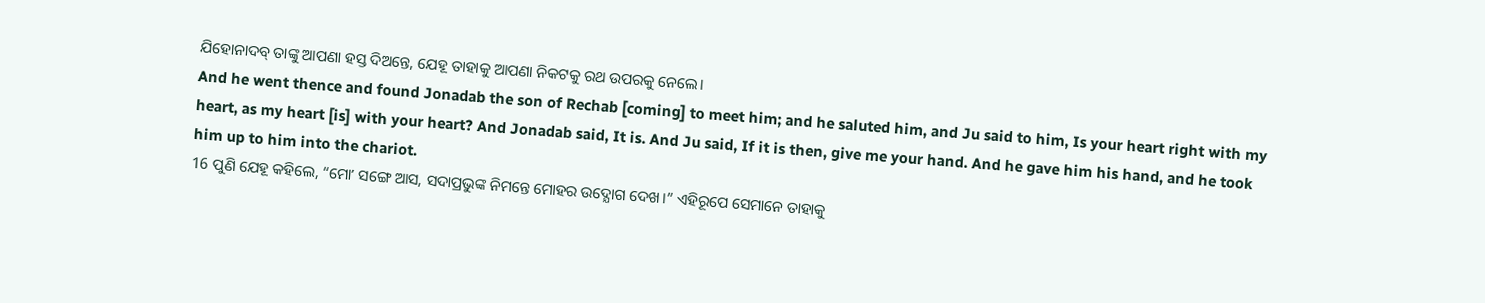ଯିହୋନାଦବ୍ ତାଙ୍କୁ ଆପଣା ହସ୍ତ ଦିଅନ୍ତେ, ଯେହୂ ତାହାକୁ ଆପଣା ନିକଟକୁ ରଥ ଉପରକୁ ନେଲେ।
And he went thence and found Jonadab the son of Rechab [coming] to meet him; and he saluted him, and Ju said to him, Is your heart right with my heart, as my heart [is] with your heart? And Jonadab said, It is. And Ju said, If it is then, give me your hand. And he gave him his hand, and he took him up to him into the chariot.
16 ପୁଣି ଯେହୂ କହିଲେ, “ମୋʼ ସଙ୍ଗେ ଆସ, ସଦାପ୍ରଭୁଙ୍କ ନିମନ୍ତେ ମୋହର ଉଦ୍ଯୋଗ ଦେଖ।” ଏହିରୂପେ ସେମାନେ ତାହାକୁ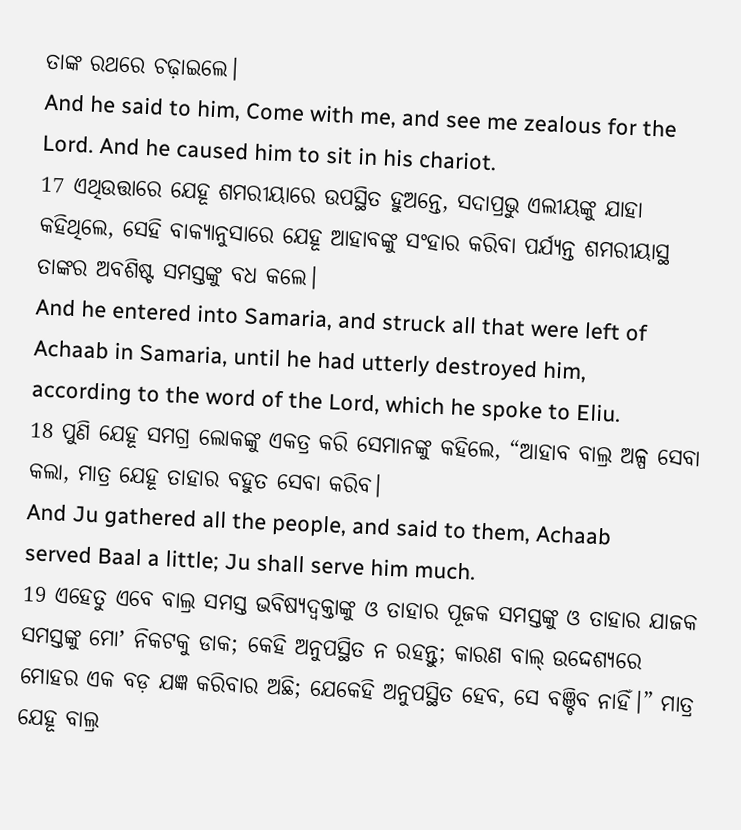ତାଙ୍କ ରଥରେ ଚଢ଼ାଇଲେ।
And he said to him, Come with me, and see me zealous for the Lord. And he caused him to sit in his chariot.
17 ଏଥିଉତ୍ତାରେ ଯେହୂ ଶମରୀୟାରେ ଉପସ୍ଥିତ ହୁଅନ୍ତେ, ସଦାପ୍ରଭୁ ଏଲୀୟଙ୍କୁ ଯାହା କହିଥିଲେ, ସେହି ବାକ୍ୟାନୁସାରେ ଯେହୂ ଆହାବଙ୍କୁ ସଂହାର କରିବା ପର୍ଯ୍ୟନ୍ତ ଶମରୀୟାସ୍ଥ ତାଙ୍କର ଅବଶିଷ୍ଟ ସମସ୍ତଙ୍କୁ ବଧ କଲେ।
And he entered into Samaria, and struck all that were left of Achaab in Samaria, until he had utterly destroyed him, according to the word of the Lord, which he spoke to Eliu.
18 ପୁଣି ଯେହୂ ସମଗ୍ର ଲୋକଙ୍କୁ ଏକତ୍ର କରି ସେମାନଙ୍କୁ କହିଲେ, “ଆହାବ ବାଲ୍ର ଅଳ୍ପ ସେବା କଲା, ମାତ୍ର ଯେହୂ ତାହାର ବହୁତ ସେବା କରିବ।
And Ju gathered all the people, and said to them, Achaab served Baal a little; Ju shall serve him much.
19 ଏହେତୁ ଏବେ ବାଲ୍ର ସମସ୍ତ ଭବିଷ୍ୟଦ୍ବକ୍ତାଙ୍କୁ ଓ ତାହାର ପୂଜକ ସମସ୍ତଙ୍କୁ ଓ ତାହାର ଯାଜକ ସମସ୍ତଙ୍କୁ ମୋʼ ନିକଟକୁ ଡାକ; କେହି ଅନୁପସ୍ଥିତ ନ ରହନ୍ତୁ; କାରଣ ବାଲ୍ ଉଦ୍ଦେଶ୍ୟରେ ମୋହର ଏକ ବଡ଼ ଯଜ୍ଞ କରିବାର ଅଛି; ଯେକେହି ଅନୁପସ୍ଥିତ ହେବ, ସେ ବଞ୍ଚିବ ନାହିଁ।” ମାତ୍ର ଯେହୂ ବାଲ୍ର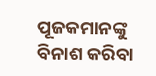ପୂଜକମାନଙ୍କୁ ବିନାଶ କରିବା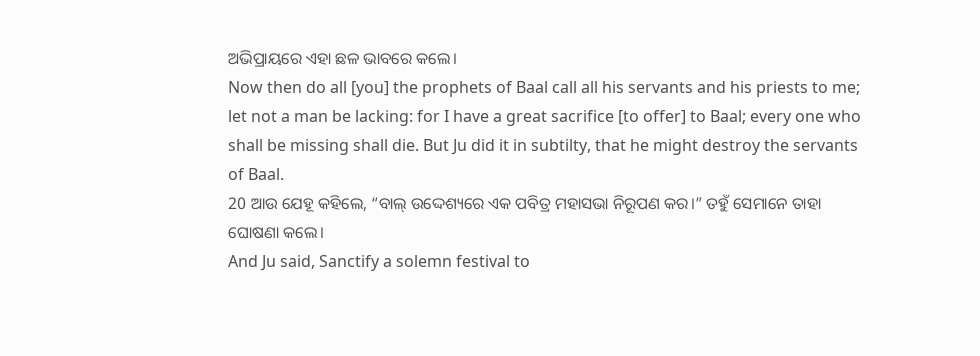ଅଭିପ୍ରାୟରେ ଏହା ଛଳ ଭାବରେ କଲେ।
Now then do all [you] the prophets of Baal call all his servants and his priests to me; let not a man be lacking: for I have a great sacrifice [to offer] to Baal; every one who shall be missing shall die. But Ju did it in subtilty, that he might destroy the servants of Baal.
20 ଆଉ ଯେହୂ କହିଲେ, “ବାଲ୍ ଉଦ୍ଦେଶ୍ୟରେ ଏକ ପବିତ୍ର ମହାସଭା ନିରୂପଣ କର।” ତହୁଁ ସେମାନେ ତାହା ଘୋଷଣା କଲେ।
And Ju said, Sanctify a solemn festival to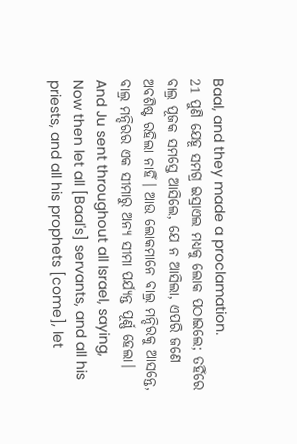Baal, and they made a proclamation.
21 ପୁଣି ଯେହୂ ସମଗ୍ର ଇସ୍ରାଏଲ ମଧ୍ୟକୁ ଲୋକ ପଠାଇଲେ; ତହିଁରେ ବାଲ୍ର ପୂଜକ ସମସ୍ତେ ଆସିଲେ, ଯେ ନ ଆସିଲା, ଏପରି ଜଣେ ଅବଶିଷ୍ଟ ରହିଲା ନାହିଁ। ଆଉ ଲୋକମାନେ ବାଲ୍ର ମନ୍ଦିରକୁ ଆସନ୍ତେ, ବାଲ୍ର ମନ୍ଦିରର ଏକ ସୀମାରୁ ଅନ୍ୟ ସୀମା ପର୍ଯ୍ୟନ୍ତ ପୂର୍ଣ୍ଣ ହେଲା।
And Ju sent throughout all Israel, saying, Now then let all [Baal's] servants, and all his priests, and all his prophets [come], let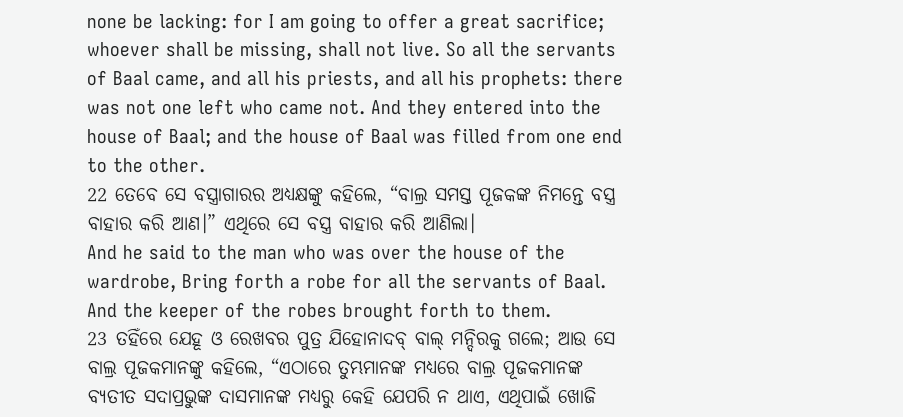none be lacking: for I am going to offer a great sacrifice; whoever shall be missing, shall not live. So all the servants of Baal came, and all his priests, and all his prophets: there was not one left who came not. And they entered into the house of Baal; and the house of Baal was filled from one end to the other.
22 ତେବେ ସେ ବସ୍ତ୍ରାଗାରର ଅଧ୍ୟକ୍ଷଙ୍କୁ କହିଲେ, “ବାଲ୍ର ସମସ୍ତ ପୂଜକଙ୍କ ନିମନ୍ତେ ବସ୍ତ୍ର ବାହାର କରି ଆଣ।” ଏଥିରେ ସେ ବସ୍ତ୍ର ବାହାର କରି ଆଣିଲା।
And he said to the man who was over the house of the wardrobe, Bring forth a robe for all the servants of Baal. And the keeper of the robes brought forth to them.
23 ତହିଁରେ ଯେହୂ ଓ ରେଖବର ପୁତ୍ର ଯିହୋନାଦବ୍ ବାଲ୍ ମନ୍ଦିରକୁ ଗଲେ; ଆଉ ସେ ବାଲ୍ର ପୂଜକମାନଙ୍କୁ କହିଲେ, “ଏଠାରେ ତୁମ୍ଭମାନଙ୍କ ମଧ୍ୟରେ ବାଲ୍ର ପୂଜକମାନଙ୍କ ବ୍ୟତୀତ ସଦାପ୍ରଭୁଙ୍କ ଦାସମାନଙ୍କ ମଧ୍ୟରୁ କେହି ଯେପରି ନ ଥାଏ, ଏଥିପାଇଁ ଖୋଜି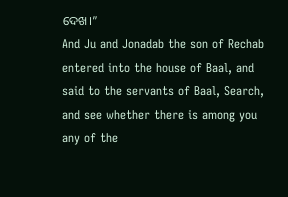ଦେଖ।”
And Ju and Jonadab the son of Rechab entered into the house of Baal, and said to the servants of Baal, Search, and see whether there is among you any of the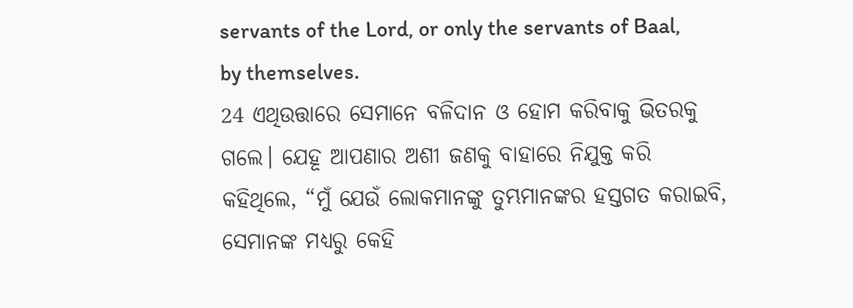servants of the Lord, or only the servants of Baal, by themselves.
24 ଏଥିଉତ୍ତାରେ ସେମାନେ ବଳିଦାନ ଓ ହୋମ କରିବାକୁ ଭିତରକୁ ଗଲେ। ଯେହୂ ଆପଣାର ଅଶୀ ଜଣକୁ ବାହାରେ ନିଯୁକ୍ତ କରି କହିଥିଲେ, “ମୁଁ ଯେଉଁ ଲୋକମାନଙ୍କୁ ତୁମ୍ଭମାନଙ୍କର ହସ୍ତଗତ କରାଇବି, ସେମାନଙ୍କ ମଧ୍ୟରୁ କେହି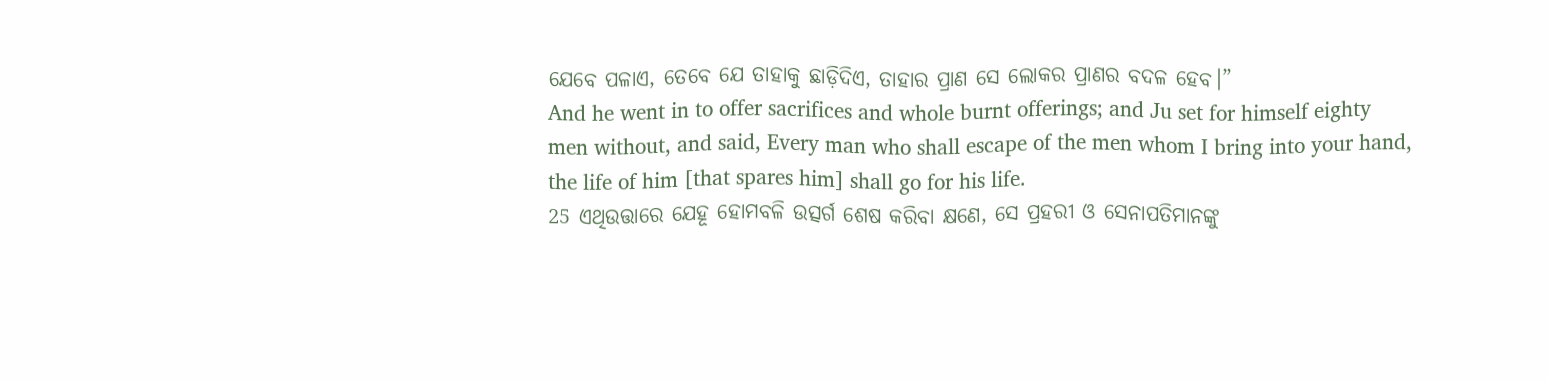ଯେବେ ପଳାଏ, ତେବେ ଯେ ତାହାକୁ ଛାଡ଼ିଦିଏ, ତାହାର ପ୍ରାଣ ସେ ଲୋକର ପ୍ରାଣର ବଦଳ ହେବ।”
And he went in to offer sacrifices and whole burnt offerings; and Ju set for himself eighty men without, and said, Every man who shall escape of the men whom I bring into your hand, the life of him [that spares him] shall go for his life.
25 ଏଥିଉତ୍ତାରେ ଯେହୂ ହୋମବଳି ଉତ୍ସର୍ଗ ଶେଷ କରିବା କ୍ଷଣେ, ସେ ପ୍ରହରୀ ଓ ସେନାପତିମାନଙ୍କୁ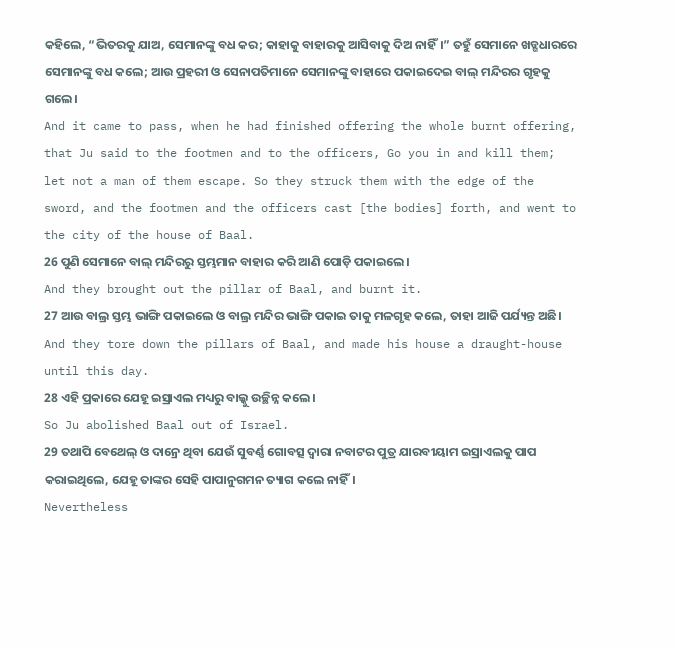କହିଲେ, “ଭିତରକୁ ଯାଅ, ସେମାନଙ୍କୁ ବଧ କର; କାହାକୁ ବାହାରକୁ ଆସିବାକୁ ଦିଅ ନାହିଁ।” ତହୁଁ ସେମାନେ ଖଡ୍ଗଧାରରେ ସେମାନଙ୍କୁ ବଧ କଲେ; ଆଉ ପ୍ରହରୀ ଓ ସେନାପତିମାନେ ସେମାନଙ୍କୁ ବାହାରେ ପକାଇଦେଇ ବାଲ୍ ମନ୍ଦିରର ଗୃହକୁ ଗଲେ।
And it came to pass, when he had finished offering the whole burnt offering, that Ju said to the footmen and to the officers, Go you in and kill them; let not a man of them escape. So they struck them with the edge of the sword, and the footmen and the officers cast [the bodies] forth, and went to the city of the house of Baal.
26 ପୁଣି ସେମାନେ ବାଲ୍ ମନ୍ଦିରରୁ ସ୍ତମ୍ଭମାନ ବାହାର କରି ଆଣି ପୋଡ଼ି ପକାଇଲେ।
And they brought out the pillar of Baal, and burnt it.
27 ଆଉ ବାଲ୍ର ସ୍ତମ୍ଭ ଭାଙ୍ଗି ପକାଇଲେ ଓ ବାଲ୍ର ମନ୍ଦିର ଭାଙ୍ଗି ପକାଇ ତାକୁ ମଳଗୃହ କଲେ, ତାହା ଆଜି ପର୍ଯ୍ୟନ୍ତ ଅଛି।
And they tore down the pillars of Baal, and made his house a draught-house until this day.
28 ଏହି ପ୍ରକାରେ ଯେହୂ ଇସ୍ରାଏଲ ମଧ୍ୟରୁ ବାଲ୍କୁ ଉଚ୍ଛିନ୍ନ କଲେ।
So Ju abolished Baal out of Israel.
29 ତଥାପି ବେଥେଲ୍ ଓ ଦାନ୍ରେ ଥିବା ଯେଉଁ ସୁବର୍ଣ୍ଣ ଗୋବତ୍ସ ଦ୍ୱାରା ନବାଟର ପୁତ୍ର ଯାରବୀୟାମ ଇସ୍ରାଏଲକୁ ପାପ କରାଇଥିଲେ, ଯେହୂ ତାଙ୍କର ସେହି ପାପାନୁଗମନ ତ୍ୟାଗ କଲେ ନାହିଁ।
Nevertheless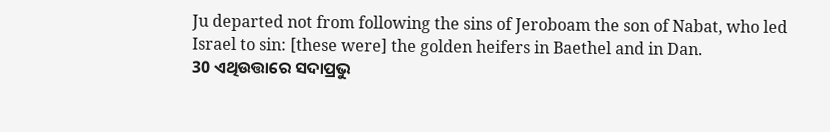Ju departed not from following the sins of Jeroboam the son of Nabat, who led Israel to sin: [these were] the golden heifers in Baethel and in Dan.
30 ଏଥିଉତ୍ତାରେ ସଦାପ୍ରଭୁ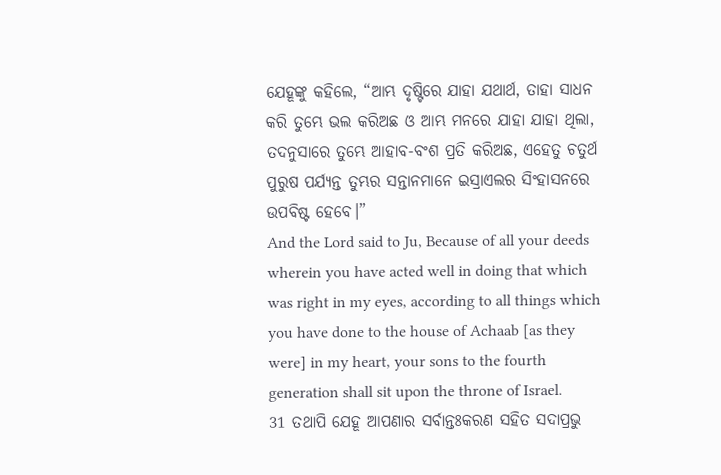ଯେହୂଙ୍କୁ କହିଲେ, “ଆମ୍ଭ ଦୃଷ୍ଟିରେ ଯାହା ଯଥାର୍ଥ, ତାହା ସାଧନ କରି ତୁମ୍ଭେ ଭଲ କରିଅଛ ଓ ଆମ୍ଭ ମନରେ ଯାହା ଯାହା ଥିଲା, ତଦନୁସାରେ ତୁମ୍ଭେ ଆହାବ-ବଂଶ ପ୍ରତି କରିଅଛ, ଏହେତୁ ଚତୁର୍ଥ ପୁରୁଷ ପର୍ଯ୍ୟନ୍ତ ତୁମ୍ଭର ସନ୍ତାନମାନେ ଇସ୍ରାଏଲର ସିଂହାସନରେ ଉପବିଷ୍ଟ ହେବେ।”
And the Lord said to Ju, Because of all your deeds wherein you have acted well in doing that which was right in my eyes, according to all things which you have done to the house of Achaab [as they were] in my heart, your sons to the fourth generation shall sit upon the throne of Israel.
31 ତଥାପି ଯେହୂ ଆପଣାର ସର୍ବାନ୍ତଃକରଣ ସହିତ ସଦାପ୍ରଭୁ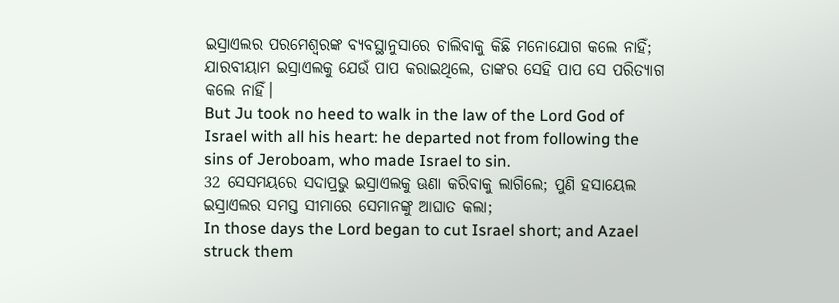ଇସ୍ରାଏଲର ପରମେଶ୍ୱରଙ୍କ ବ୍ୟବସ୍ଥାନୁସାରେ ଚାଲିବାକୁ କିଛି ମନୋଯୋଗ କଲେ ନାହିଁ; ଯାରବୀୟାମ ଇସ୍ରାଏଲକୁ ଯେଉଁ ପାପ କରାଇଥିଲେ, ତାଙ୍କର ସେହି ପାପ ସେ ପରିତ୍ୟାଗ କଲେ ନାହିଁ।
But Ju took no heed to walk in the law of the Lord God of Israel with all his heart: he departed not from following the sins of Jeroboam, who made Israel to sin.
32 ସେସମୟରେ ସଦାପ୍ରଭୁ ଇସ୍ରାଏଲକୁ ଊଣା କରିବାକୁ ଲାଗିଲେ; ପୁଣି ହସାୟେଲ ଇସ୍ରାଏଲର ସମସ୍ତ ସୀମାରେ ସେମାନଙ୍କୁ ଆଘାତ କଲା;
In those days the Lord began to cut Israel short; and Azael struck them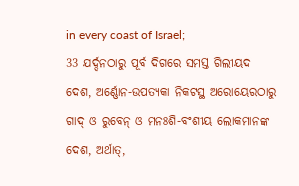in every coast of Israel;
33 ଯର୍ଦ୍ଦନଠାରୁ ପୂର୍ବ ଦିଗରେ ସମସ୍ତ ଗିଲୀୟଦ ଦେଶ, ଅର୍ଣ୍ଣୋନ-ଉପତ୍ୟକା ନିକଟସ୍ଥ ଅରୋୟେରଠାରୁ ଗାଦ୍ ଓ ରୁବେନ୍ ଓ ମନଃଶି-ବଂଶୀୟ ଲୋକମାନଙ୍କ ଦେଶ, ଅର୍ଥାତ୍,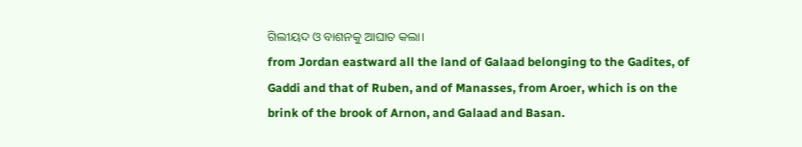ଗିଲୀୟଦ ଓ ବାଶନକୁ ଆଘାତ କଲା।
from Jordan eastward all the land of Galaad belonging to the Gadites, of Gaddi and that of Ruben, and of Manasses, from Aroer, which is on the brink of the brook of Arnon, and Galaad and Basan.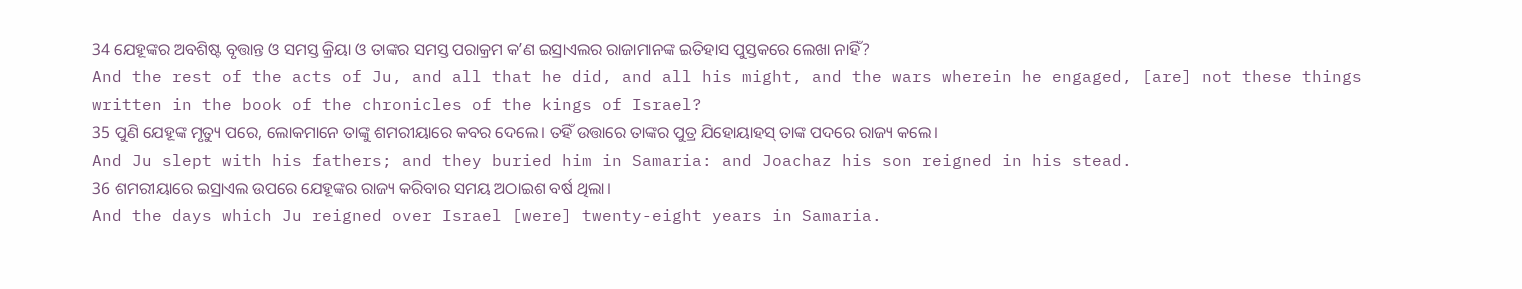34 ଯେହୂଙ୍କର ଅବଶିଷ୍ଟ ବୃତ୍ତାନ୍ତ ଓ ସମସ୍ତ କ୍ରିୟା ଓ ତାଙ୍କର ସମସ୍ତ ପରାକ୍ରମ କʼଣ ଇସ୍ରାଏଲର ରାଜାମାନଙ୍କ ଇତିହାସ ପୁସ୍ତକରେ ଲେଖା ନାହିଁ?
And the rest of the acts of Ju, and all that he did, and all his might, and the wars wherein he engaged, [are] not these things written in the book of the chronicles of the kings of Israel?
35 ପୁଣି ଯେହୂଙ୍କ ମୃତ୍ୟୁ ପରେ, ଲୋକମାନେ ତାଙ୍କୁ ଶମରୀୟାରେ କବର ଦେଲେ। ତହିଁ ଉତ୍ତାରେ ତାଙ୍କର ପୁତ୍ର ଯିହୋୟାହସ୍ ତାଙ୍କ ପଦରେ ରାଜ୍ୟ କଲେ।
And Ju slept with his fathers; and they buried him in Samaria: and Joachaz his son reigned in his stead.
36 ଶମରୀୟାରେ ଇସ୍ରାଏଲ ଉପରେ ଯେହୂଙ୍କର ରାଜ୍ୟ କରିବାର ସମୟ ଅଠାଇଶ ବର୍ଷ ଥିଲା।
And the days which Ju reigned over Israel [were] twenty-eight years in Samaria.